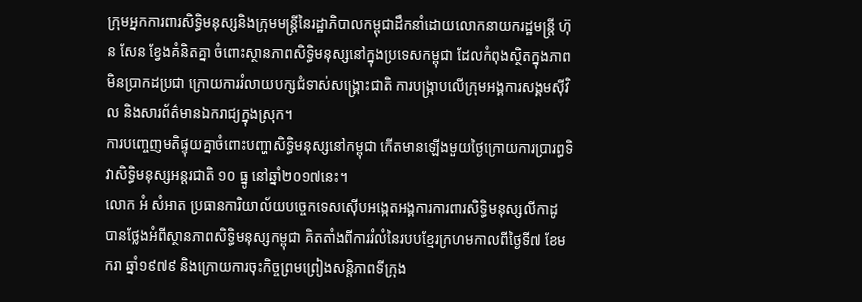ក្រុមអ្នកការពារសិទ្ធិមនុស្សនិងក្រុមមន្ត្រីនៃរដ្ឋាភិបាលកម្ពុជាដឹកនាំដោយលោកនាយករដ្ឋមន្ត្រី ហ៊ុន សែន ខ្វែងគំនិតគ្នា ចំពោះស្ថានភាពសិទ្ធិមនុស្សនៅក្នុងប្រទេសកម្ពុជា ដែលកំពុងស្ថិតក្នុងភាពមិនប្រាកដប្រជា ក្រោយការរំលាយបក្សជំទាស់សង្គ្រោះជាតិ ការបង្ក្រាបលើក្រុមអង្គការសង្គមស៊ីវិល និងសារព័ត៌មានឯករាជ្យក្នុងស្រុក។
ការបញ្ចេញមតិផ្ទុយគ្នាចំពោះបញ្ហាសិទ្ធិមនុស្សនៅកម្ពុជា កើតមានឡើងមួយថ្ងៃក្រោយការប្រារព្ធទិវាសិទ្ធិមនុស្សអន្តរជាតិ ១០ ធ្នូ នៅឆ្នាំ២០១៧នេះ។
លោក អំ សំអាត ប្រធានការិយាល័យបច្ចេកទេសស៊ើបអង្កេតអង្គការការពារសិទ្ធិមនុស្សលីកាដូ បានថ្លែងអំពីស្ថានភាពសិទ្ធិមនុស្សកម្ពុជា គិតតាំងពីការរំលំនៃរបបខ្មែរក្រហមកាលពីថ្ងៃទី៧ ខែមករា ឆ្នាំ១៩៧៩ និងក្រោយការចុះកិច្ចព្រមព្រៀងសន្តិភាពទីក្រុង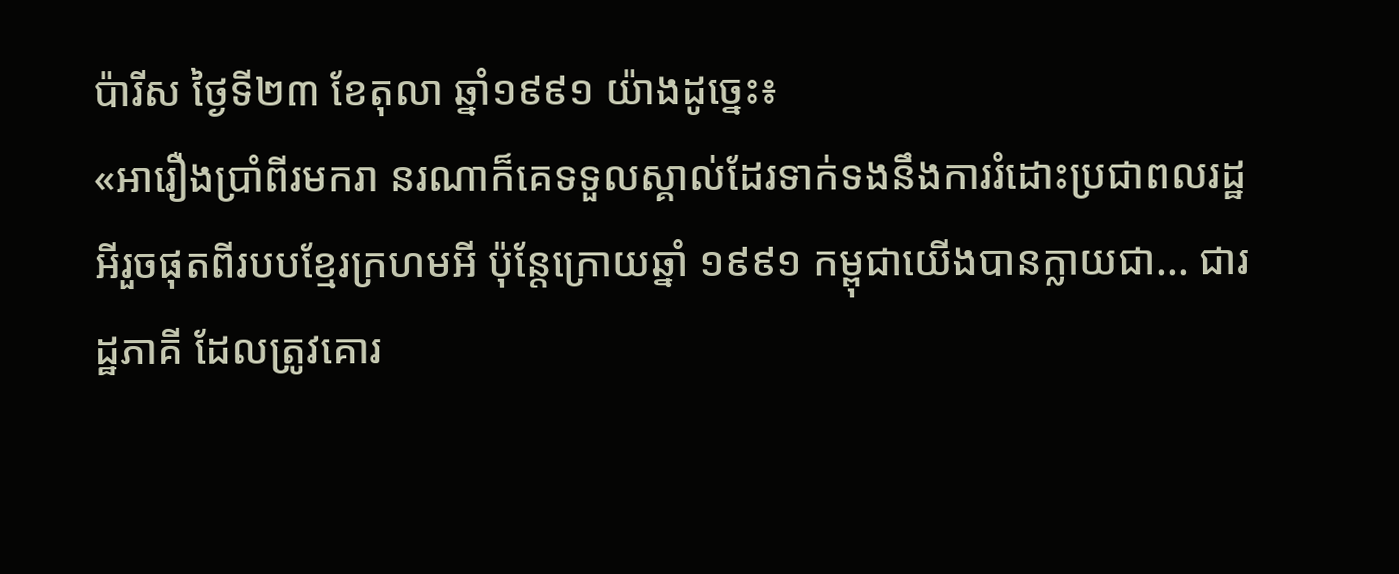ប៉ារីស ថ្ងៃទី២៣ ខែតុលា ឆ្នាំ១៩៩១ យ៉ាងដូច្នេះ៖
«អារឿងប្រាំពីរមករា នរណាក៏គេទទួលស្គាល់ដែរទាក់ទងនឹងការរំដោះប្រជាពលរដ្ឋអីរួចផុតពីរបបខ្មែរក្រហមអី ប៉ុន្តែក្រោយឆ្នាំ ១៩៩១ កម្ពុជាយើងបានក្លាយជា... ជារដ្ឋភាគី ដែលត្រូវគោរ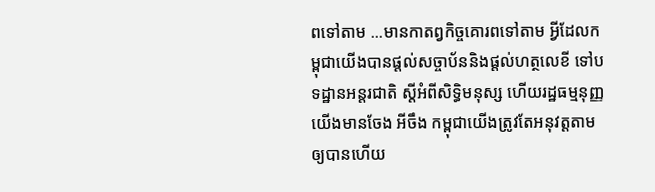ពទៅតាម ...មានកាតព្វកិច្ចគោរពទៅតាម អ្វីដែលកម្ពុជាយើងបានផ្តល់សច្ចាប័ននិងផ្តល់ហត្ថលេខី ទៅបទដ្ឋានអន្តរជាតិ ស្តីអំពីសិទ្ធិមនុស្ស ហើយរដ្ឋធម្មនុញ្ញយើងមានចែង អីចឹង កម្ពុជាយើងត្រូវតែអនុវត្តតាមឲ្យបានហើយ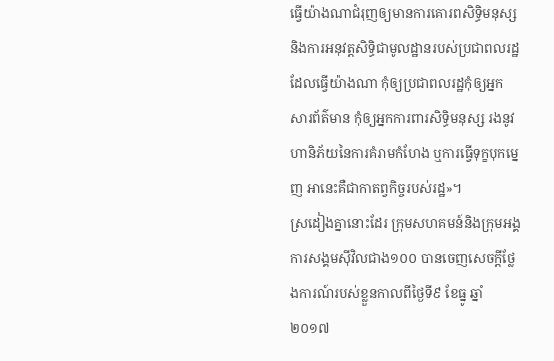ធ្វើយ៉ាងណាជំរុញឲ្យមានការគោរពសិទ្ធិមនុស្ស និងការអនុវត្តសិទ្ធិជាមូលដ្ឋានរបស់ប្រជាពលរដ្ឋ ដែលធ្វើយ៉ាងណា កុំឲ្យប្រជាពលរដ្ឋកុំឲ្យអ្នកសារព័ត៌មាន កុំឲ្យអ្នកការពារសិទ្ធិមនុស្ស រងនូវហានិភ័យនៃការគំរាមកំហែង ឬការធ្វើទុក្ខបុកម្នេញ អានេះគឺជាកាតព្វកិច្ចរបស់រដ្ឋ»។
ស្រដៀងគ្នានោះដែរ ក្រុមសហគមន៍និងក្រុមអង្គការសង្គមស៊ីវិលជាង១០០ បានចេញសេចក្តីថ្លែងការណ៍របស់ខ្លួនកាលពីថ្ងៃទី៩ ខែធ្នូ ឆ្នាំ២០១៧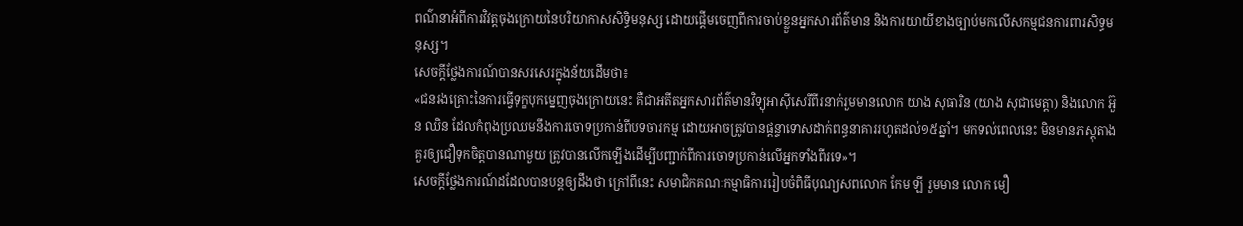ពណ៌នាអំពីការវិវត្តចុងក្រោយនៃបរិយាកាសសិទ្ធិមនុស្ស ដោយផ្តើមចេញពីការចាប់ខ្លួនអ្នកសារព័ត៌មាន និងការយាយីខាងច្បាប់មកលើសកម្មជនការពារសិទ្ធមនុស្ស។
សេចក្តីថ្លែងការណ៍បានសរសេរក្នុងន័យដើមថា៖
«ជនរងគ្រោះនៃការធ្វើទុក្ខបុកម្នេញចុងក្រោយនេះ គឺជាអតីតអ្នកសារព័ត៌មានវិទ្យុអាស៊ីសេរីពីរនាក់រួមមានលោក យាង សុធារិន (យាង សុជាមេត្តា) និងលោក អ៊ួន ឈិន ដែលកំពុងប្រឈមនឹងការចោទប្រកាន់ពីបទចារកម្ម ដោយអាចត្រូវបានផ្តន្ទាទោសដាក់ពន្ធនាគាររហូតដល់១៥ឆ្នាំ។ មកទល់ពេលនេះ មិនមានភស្តុតាងគួរឲ្យជឿទុកចិត្តបានណាមួយ ត្រូវបានលើកឡើងដើម្បីបញ្ជាក់ពីការចោទប្រកាន់លើអ្នកទាំងពីរទេ»។
សេចក្តីថ្លែងការណ៍ដដែលបានបន្តឲ្យដឹងថា ក្រៅពីនេះ សមាជិកគណៈកម្មាធិការរៀបចំពិធីបុណ្យសពលោក កែម ឡី រួមមាន លោក មឿ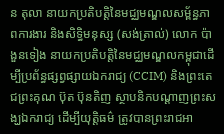ន តុលា នាយកប្រតិបត្តិនៃមជ្ឈមណ្ឌលសម្ព័ន្ធភាពការងារ និងសិទ្ធិមនុស្ស (សង់តា្រល់) លោក ប៉ា ងួនទៀង នាយកប្រតិបត្តិនៃមជ្ឈមណ្ឌលកម្ពុជាដើម្បីប្រព័ន្ធផ្សព្វផ្សាយឯករាជ្យ (CCIM) និងព្រះតេជព្រះគុណ ប៊ុត ប៊ុនតិញ ស្ថាបនិកបណ្តាញព្រះសង្ឃឯករាជ្យ ដើម្បីយុត្តិធម៌ ត្រូវបានព្រះរាជអា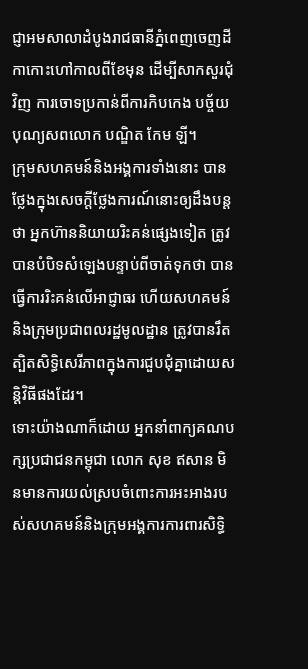ជ្ញាអមសាលាដំបូងរាជធានីភ្នំពេញចេញដីកាកោះហៅកាលពីខែមុន ដើម្បីសាកសួរជុំវិញ ការចោទប្រកាន់ពីការកិបកេង បច្ច័យបុណ្យសពលោក បណ្ឌិត កែម ឡី។
ក្រុមសហគមន៍និងអង្គការទាំងនោះ បានថ្លែងក្នុងសេចក្តីថ្លែងការណ៍នោះឲ្យដឹងបន្តថា អ្នកហ៊ាននិយាយរិះគន់ផ្សេងទៀត ត្រូវបានបំបិទសំឡេងបន្ទាប់ពីចាត់ទុកថា បានធ្វើការរិះគន់លើអាជ្ញាធរ ហើយសហគមន៍ និងក្រុមប្រជាពលរដ្ឋមូលដ្ឋាន ត្រូវបានរឹតត្បិតសិទ្ធិសេរីភាពក្នុងការជួបជុំគ្នាដោយសន្តិវិធីផងដែរ។
ទោះយ៉ាងណាក៏ដោយ អ្នកនាំពាក្យគណបក្សប្រជាជនកម្ពុជា លោក សុខ ឥសាន មិនមានការយល់ស្របចំពោះការអះអាងរបស់សហគមន៍និងក្រុមអង្គការការពារសិទ្ធិ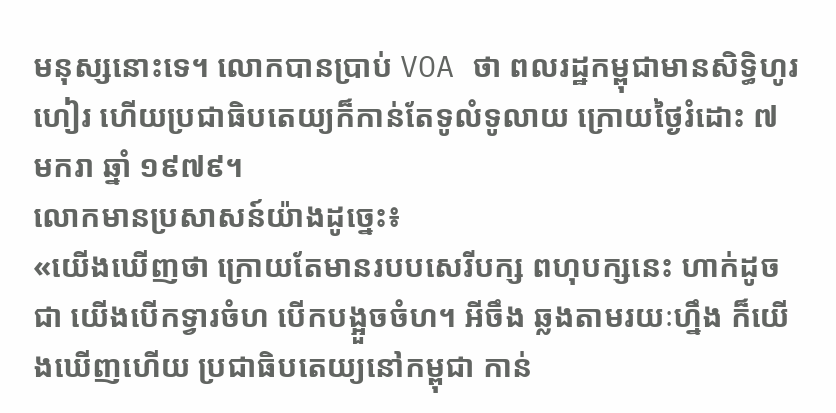មនុស្សនោះទេ។ លោកបានប្រាប់ VOA ថា ពលរដ្ឋកម្ពុជាមានសិទ្ធិហូរហៀរ ហើយប្រជាធិបតេយ្យក៏កាន់តែទូលំទូលាយ ក្រោយថ្ងៃរំដោះ ៧ មករា ឆ្នាំ ១៩៧៩។
លោកមានប្រសាសន៍យ៉ាងដូច្នេះ៖
«យើងឃើញថា ក្រោយតែមានរបបសេរីបក្ស ពហុបក្សនេះ ហាក់ដូចជា យើងបើកទ្វារចំហ បើកបង្អួចចំហ។ អីចឹង ឆ្លងតាមរយៈហ្នឹង ក៏យើងឃើញហើយ ប្រជាធិបតេយ្យនៅកម្ពុជា កាន់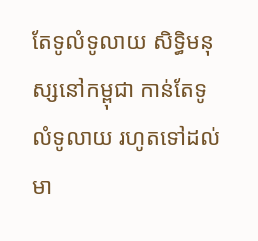តែទូលំទូលាយ សិទ្ធិមនុស្សនៅកម្ពុជា កាន់តែទូលំទូលាយ រហូតទៅដល់មា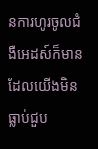នការហូរចូលជំងឺអេដស៍ក៏មាន ដែលយើងមិនធ្លាប់ជួប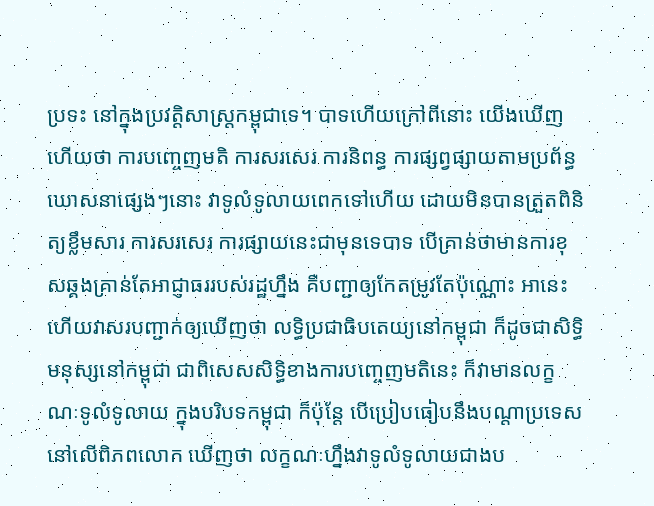ប្រទះ នៅក្នុងប្រវត្តិសាស្ត្រកម្ពុជាទេ។ បាទហើយក្រៅពីនោះ យើងឃើញហើយថា ការបញ្ចេញមតិ ការសរសេរ ការនិពន្ធ ការផ្សព្វផ្សាយតាមប្រព័ន្ធឃោសនាផ្សេងៗនោះ វាទូលំទូលាយពេកទៅហើយ ដោយមិនបានត្រួតពិនិត្យខ្លឹមសារ ការសរសេរ ការផ្សាយនេះជាមុនទេបាទ បើគ្រាន់ថាមានការខុសឆ្គងគ្រាន់តែអាជ្ញាធររបស់រដ្ឋហ្នឹង គឺបញ្ជាឲ្យកែតម្រូវតែប៉ុណ្ណោះ អានេះហើយវាសរបញ្ជាក់ឲ្យឃើញថា លទ្ធិប្រជាធិបតេយ្យនៅកម្ពុជា ក៏ដូចជាសិទ្ធិមនុស្សនៅកម្ពុជា ជាពិសេសសិទ្ធិខាងការបញ្ចេញមតិនេះ ក៏វាមានលក្ខណៈទូលំទូលាយ ក្នុងបរិបទកម្ពុជា ក៏ប៉ុន្តែ បើប្រៀបធៀបនឹងបណ្តាប្រទេសនៅលើពិភពលោក ឃើញថា លក្ខណៈហ្នឹងវាទូលំទូលាយជាងប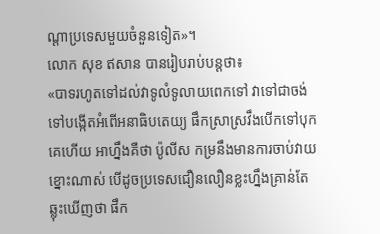ណ្តាប្រទេសមួយចំនួនទៀត»។
លោក សុខ ឥសាន បានរៀបរាប់បន្តថា៖
«បាទរហូតទៅដល់វាទូលំទូលាយពេកទៅ វាទៅជាចង់ទៅបង្កើតអំពើអនាធិបតេយ្យ ផឹកស្រាស្រវឹងបើកទៅបុកគេហើយ អាហ្នឹងគឺថា ប៉ូលីស កម្រនឹងមានការចាប់វាយខ្នោះណាស់ បើដូចប្រទេសជឿនលឿនខ្លះហ្នឹងគ្រាន់តែ ឆ្លុះឃើញថា ផឹក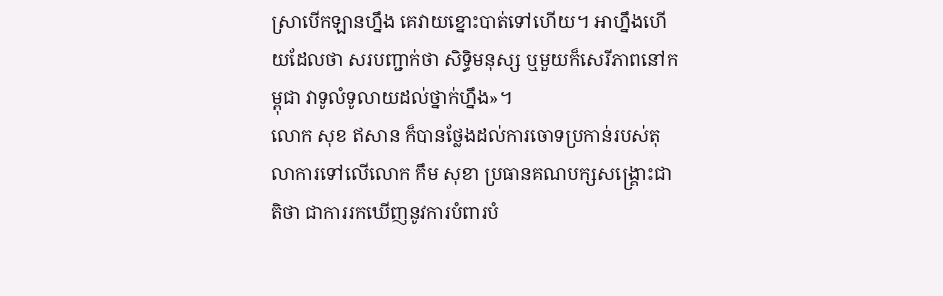ស្រាបើកឡានហ្នឹង គេវាយខ្នោះបាត់ទៅហើយ។ អាហ្នឹងហើយដែលថា សរបញ្ជាក់ថា សិទ្ធិមនុស្ស ឬមួយក៏សេរីភាពនៅកម្ពុជា វាទូលំទូលាយដល់ថ្នាក់ហ្នឹង»។
លោក សុខ ឥសាន ក៏បានថ្លែងដល់ការចោទប្រកាន់របស់តុលាការទៅលើលោក កឹម សុខា ប្រធានគណបក្សសង្គ្រោះជាតិថា ជាការរកឃើញនូវការបំពារបំ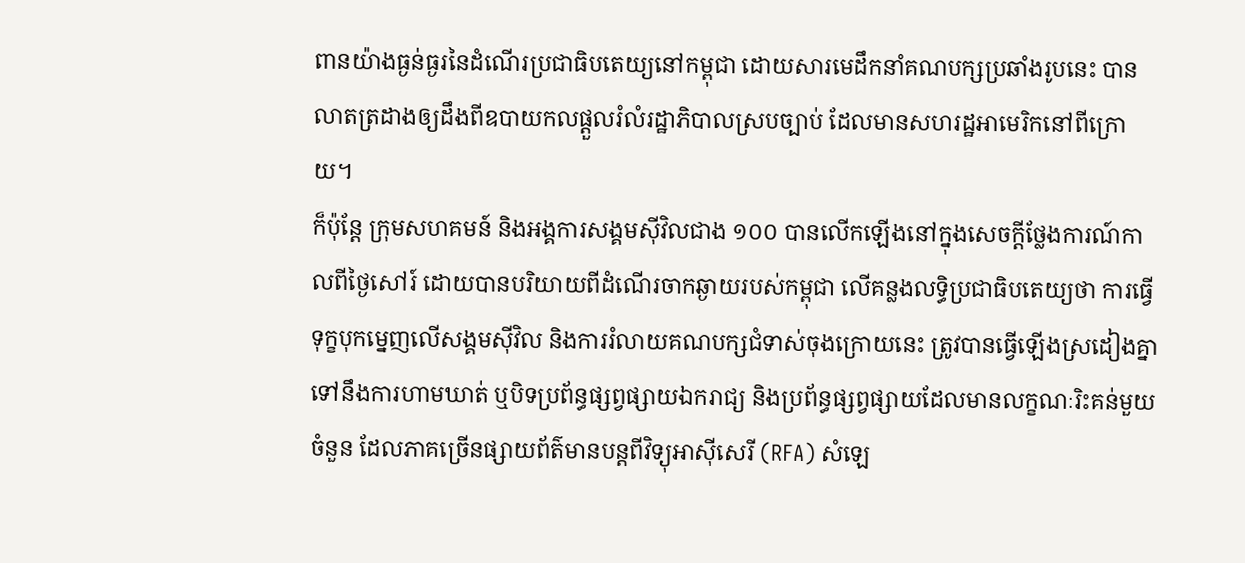ពានយ៉ាងធ្ងន់ធ្ងរនៃដំណើរប្រជាធិបតេយ្យនៅកម្ពុជា ដោយសារមេដឹកនាំគណបក្សប្រឆាំងរូបនេះ បានលាតត្រដាងឲ្យដឹងពីឧបាយកលផ្តួលរំលំរដ្ឋាភិបាលស្របច្បាប់ ដែលមានសហរដ្ឋអាមេរិកនៅពីក្រោយ។
ក៏ប៉ុន្តែ ក្រុមសហគមន៍ និងអង្គការសង្គមស៊ីវិលជាង ១០០ បានលើកឡើងនៅក្នុងសេចក្តីថ្លែងការណ៍កាលពីថ្ងៃសៅរ៍ ដោយបានបរិយាយពីដំណើរចាកឆ្ងាយរបស់កម្ពុជា លើគន្លងលទ្ធិប្រជាធិបតេយ្យថា ការធ្វើទុក្ខបុកម្នេញលើសង្គមស៊ីវិល និងការរំលាយគណបក្សជំទាស់ចុងក្រោយនេះ ត្រូវបានធ្វើឡើងស្រដៀងគ្នាទៅនឹងការហាមឃាត់ ឬបិទប្រព័ន្ធផ្សព្វផ្សាយឯករាជ្យ និងប្រព័ន្ធផ្សព្វផ្សាយដែលមានលក្ខណៈរិះគន់មួយចំនួន ដែលភាគច្រើនផ្សាយព័ត៌មានបន្តពីវិទ្យុអាស៊ីសេរី (RFA) សំឡេ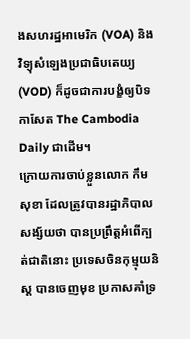ងសហរដ្ឋអាមេរិក (VOA) និងវិទ្យុសំឡេងប្រជាធិបតេយ្យ (VOD) ក៏ដូចជាការបង្ខំឲ្យបិទកាសែត The Cambodia Daily ជាដើម។
ក្រោយការចាប់ខ្លួនលោក កឹម សុខា ដែលត្រូវបានរដ្ឋាភិបាលសង្ស័យថា បានប្រព្រឹត្តអំពើក្បត់ជាតិនោះ ប្រទេសចិនកុម្មុយនិស្ត បានចេញមុខ ប្រកាសគាំទ្រ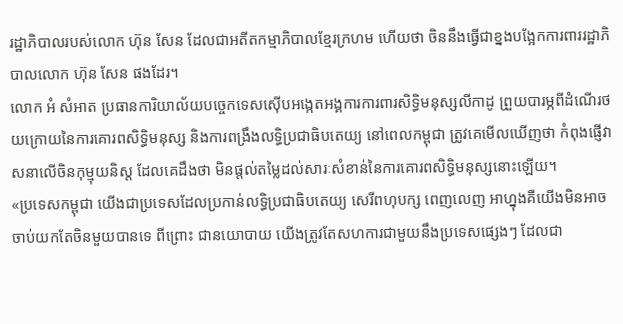រដ្ឋាភិបាលរបស់លោក ហ៊ុន សែន ដែលជាអតីតកម្មាភិបាលខ្មែរក្រហម ហើយថា ចិននឹងធ្វើជាខ្នងបង្អែកការពាររដ្ឋាភិបាលលោក ហ៊ុន សែន ផងដែរ។
លោក អំ សំអាត ប្រធានការិយាល័យបច្ចេកទេសស៊ើបអង្កេតអង្គការការពារសិទ្ធិមនុស្សលីកាដូ ព្រួយបារម្ភពីដំណើរថយក្រោយនៃការគោរពសិទ្ធិមនុស្ស និងការពង្រឹងលទ្ធិប្រជាធិបតេយ្យ នៅពេលកម្ពុជា ត្រូវគេមើលឃើញថា កំពុងផ្ញើវាសនាលើចិនកុម្មុយនិស្ត ដែលគេដឹងថា មិនផ្តល់តម្លៃដល់សារៈសំខាន់នៃការគោរពសិទ្ធិមនុស្សនោះឡើយ។
«ប្រទេសកម្ពុជា យើងជាប្រទេសដែលប្រកាន់លទ្ធិប្រជាធិបតេយ្យ សេរីពហុបក្ស ពេញលេញ អាហ្នុងគឺយើងមិនអាច ចាប់យកតែចិនមួយបានទេ ពីព្រោះ ជានយោបាយ យើងត្រូវតែសហការជាមួយនឹងប្រទេសផ្សេងៗ ដែលជា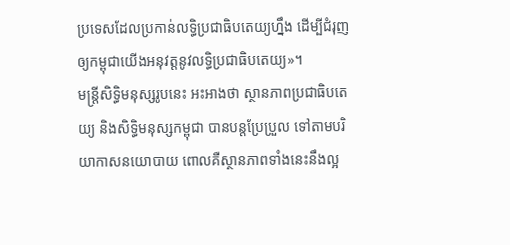ប្រទេសដែលប្រកាន់លទ្ធិប្រជាធិបតេយ្យហ្នឹង ដើម្បីជំរុញឲ្យកម្ពុជាយើងអនុវត្តនូវលទ្ធិប្រជាធិបតេយ្យ»។
មន្ត្រីសិទ្ធិមនុស្សរូបនេះ អះអាងថា ស្ថានភាពប្រជាធិបតេយ្យ និងសិទ្ធិមនុស្សកម្ពុជា បានបន្តប្រែប្រួល ទៅតាមបរិយាកាសនយោបាយ ពោលគឺស្ថានភាពទាំងនេះនឹងល្អ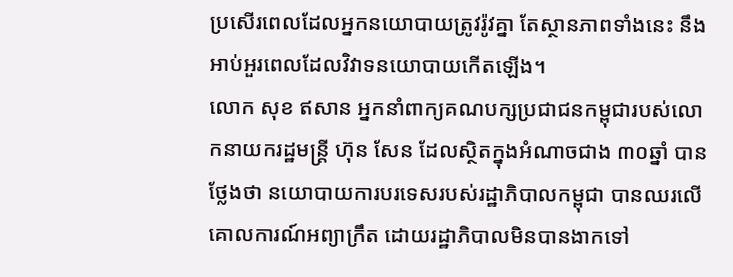ប្រសើរពេលដែលអ្នកនយោបាយត្រូវរ៉ូវគ្នា តែស្ថានភាពទាំងនេះ នឹងអាប់អួរពេលដែលវិវាទនយោបាយកើតឡើង។
លោក សុខ ឥសាន អ្នកនាំពាក្យគណបក្សប្រជាជនកម្ពុជារបស់លោកនាយករដ្ឋមន្ត្រី ហ៊ុន សែន ដែលស្ថិតក្នុងអំណាចជាង ៣០ឆ្នាំ បានថ្លែងថា នយោបាយការបរទេសរបស់រដ្ឋាភិបាលកម្ពុជា បានឈរលើគោលការណ៍អព្យាក្រឹត ដោយរដ្ឋាភិបាលមិនបានងាកទៅ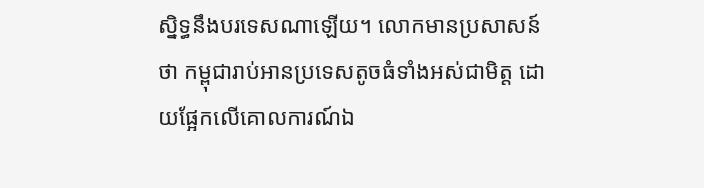ស្និទ្ធនឹងបរទេសណាឡើយ។ លោកមានប្រសាសន៍ថា កម្ពុជារាប់អានប្រទេសតូចធំទាំងអស់ជាមិត្ត ដោយផ្អែកលើគោលការណ៍ឯ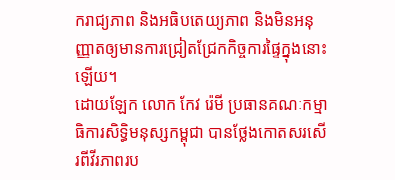ករាជ្យភាព និងអធិបតេយ្យភាព និងមិនអនុញ្ញាតឲ្យមានការជ្រៀតជ្រែកកិច្ចការផ្ទៃក្នុងនោះឡើយ។
ដោយឡែក លោក កែវ រ៉េមី ប្រធានគណៈកម្មាធិការសិទ្ធិមនុស្សកម្ពុជា បានថ្លែងកោតសរសើរពីវីរភាពរប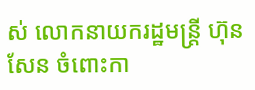ស់ លោកនាយករដ្ឋមន្ត្រី ហ៊ុន សែន ចំពោះកា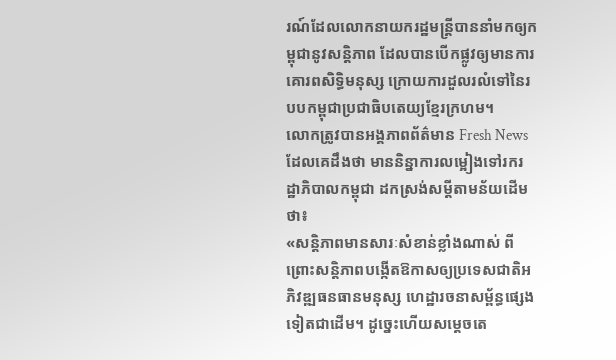រណ៍ដែលលោកនាយករដ្ឋមន្ត្រីបាននាំមកឲ្យកម្ពុជានូវសន្តិភាព ដែលបានបើកផ្លូវឲ្យមានការគោរពសិទ្ធិមនុស្ស ក្រោយការដួលរលំទៅនៃរបបកម្ពុជាប្រជាធិបតេយ្យខ្មែរក្រហម។
លោកត្រូវបានអង្គភាពព័ត៌មាន Fresh News ដែលគេដឹងថា មាននិន្នាការលម្អៀងទៅរករដ្ឋាភិបាលកម្ពុជា ដកស្រង់សម្តីតាមន័យដើមថា៖
«សន្តិភាពមានសារៈសំខាន់ខ្លាំងណាស់ ពីព្រោះសន្តិភាពបង្កើតឱកាសឲ្យប្រទេសជាតិអភិវឌ្ឍធនធានមនុស្ស ហេដ្ឋារចនាសម្ព័ន្ធផ្សេងទៀតជាដើម។ ដូច្នេះហើយសម្តេចតេ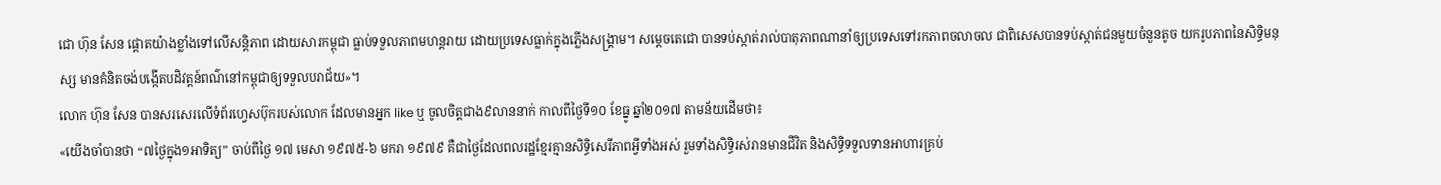ជោ ហ៊ុន សែន ផ្តោតយ៉ាងខ្លាំងទៅលើសន្តិភាព ដោយសារកម្ពុជា ធ្លាប់ទទួលភាពមហន្តរាយ ដោយប្រទេសធ្លាក់ក្នុងភ្លើងសង្គ្រាម។ សម្តេចតេជោ បានទប់ស្កាត់រាល់បាតុភាពណានាំឲ្យប្រទេសទៅរកភាពចលាចល ជាពិសេសបានទប់ស្កាត់ជនមួយចំនួនតូច យករូបភាពនៃសិទ្ធិមនុស្ស មានគំនិតចង់បង្កើតបដិវត្តន៍ពណ៌នៅកម្ពុជាឲ្យទទួលបរាជ័យ»។
លោក ហ៊ុន សែន បានសរសេរលើទំព័រហ្វេសប៊ុករបស់លោក ដែលមានអ្នក like ឬ ចូលចិត្តជាង៩លាននាក់ កាលពីថ្ងៃទី១០ ខែធ្នូ ឆ្នាំ២០១៧ តាមន័យដើមថា៖
«យើងចាំបានថា “៧ថ្ងៃក្នុង១អាទិត្យ” ចាប់ពីថ្ងៃ ១៧ មេសា ១៩៧៥-៦ មករា ១៩៧៩ គឺជាថ្ងៃដែលពលរដ្ឋខ្មែរគ្មានសិទ្ធិសេរីភាពអ្វីទាំងអស់ រួមទាំងសិទ្ធិរស់រានមានជីវិត និងសិទ្ធិទទួលទានអាហារគ្រប់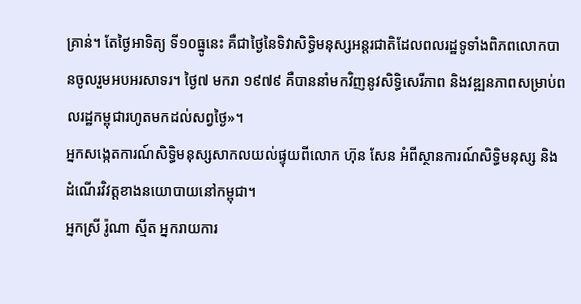គ្រាន់។ តែថ្ងៃអាទិត្យ ទី១០ធ្នូនេះ គឺជាថ្ងៃនៃទិវាសិទ្ធិមនុស្សអន្តរជាតិដែលពលរដ្ឋទូទាំងពិភពលោកបានចូលរួមអបអរសាទរ។ ថ្ងៃ៧ មករា ១៩៧៩ គឺបាននាំមកវិញនូវសិទ្ធិសេរីភាព និងវឌ្ឍនភាពសម្រាប់ពលរដ្ឋកម្ពុជារហូតមកដល់សព្វថ្ងៃ»។
អ្នកសង្កេតការណ៍សិទ្ធិមនុស្សសាកលយល់ផ្ទុយពីលោក ហ៊ុន សែន អំពីស្ថានការណ៍សិទ្ធិមនុស្ស និងដំណើរវិវត្តខាងនយោបាយនៅកម្ពុជា។
អ្នកស្រី រ៉ូណា ស្មីត អ្នករាយការ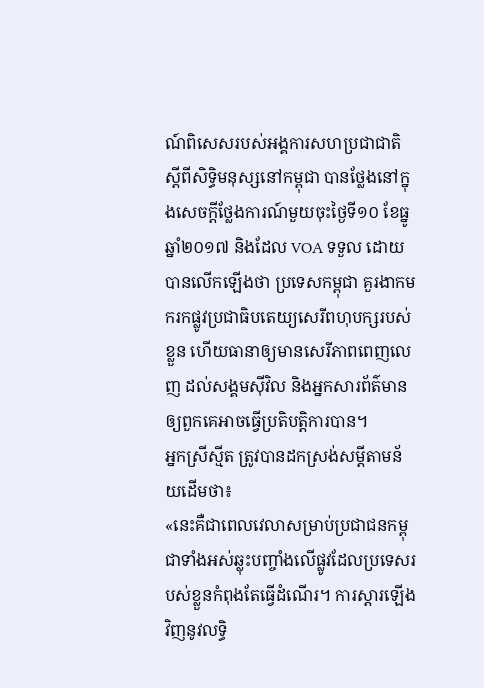ណ៍ពិសេសរបស់អង្គការសហប្រជាជាតិស្តីពីសិទ្ធិមនុស្សនៅកម្ពុជា បានថ្លែងនៅក្នុងសេចក្តីថ្លែងការណ៍មួយចុះថ្ងៃទី១០ ខែធ្នូ ឆ្នាំ២០១៧ និងដែល VOA ទទួល ដោយបានលើកឡើងថា ប្រទេសកម្ពុជា គួរងាកមករកផ្លូវប្រជាធិបតេយ្យសេរីពហុបក្សរបស់ខ្លួន ហើយធានាឲ្យមានសេរីភាពពេញលេញ ដល់សង្គមស៊ីវិល និងអ្នកសារព័ត៌មានឲ្យពួកគេអាចធ្វើប្រតិបត្តិការបាន។
អ្នកស្រីស្មីត ត្រូវបានដកស្រង់សម្តីតាមន័យដើមថា៖
«នេះគឺជាពេលវេលាសម្រាប់ប្រជាជនកម្ពុជាទាំងអស់ឆ្លុះបញ្ចាំងលើផ្លូវដែលប្រទេសរបស់ខ្លួនកំពុងតែធ្វើដំណើរ។ ការស្តារឡើងវិញនូវលទ្ធិ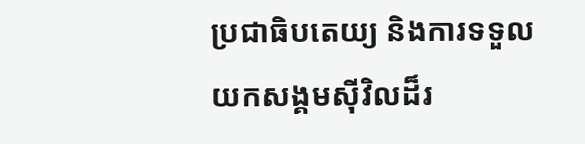ប្រជាធិបតេយ្យ និងការទទួលយកសង្គមស៊ីវិលដ៏រ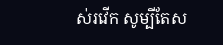ស់រវើក សូម្បីតែស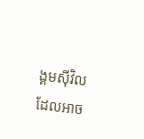ង្គមស៊ីវិលដែលអាច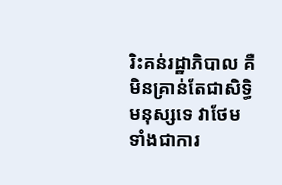រិះគន់រដ្ឋាភិបាល គឺមិនគ្រាន់តែជាសិទ្ធិមនុស្សទេ វាថែមទាំងជាការ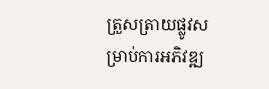ត្រួសត្រាយផ្លូវសម្រាប់ការអភិវឌ្ឍ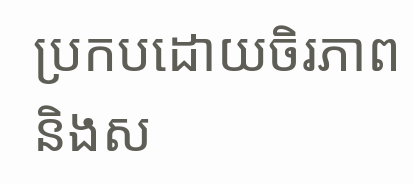ប្រកបដោយចិរភាព និងស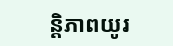ន្តិភាពយូរ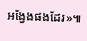អង្វែងផងដែរ»៕